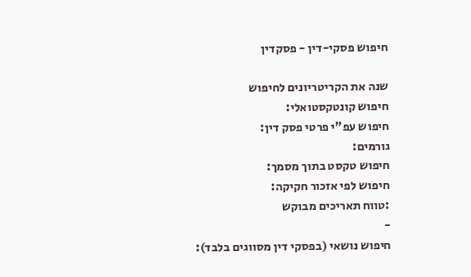חיפוש פסקי-דין - פסקדין

שנה את הקריטריונים לחיפוש
חיפוש קונטקסטואלי:
חיפוש עפ"י פרטי פסק דין:
גורמים:
חיפוש טקסט בתוך מסמך:
חיפוש לפי אזכור חקיקה:
:טווח תאריכים מבוקש
-
חיפוש נושאי (בפסקי דין מסווגים בלבד):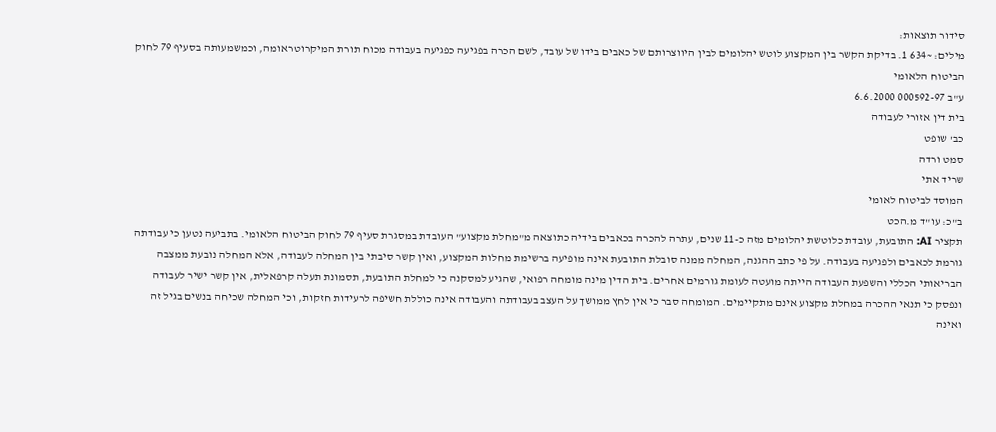סידור תוצאות:
מילים: ~634 1. בדיקת הקשר בין המקצוע לוטש יהלומים לבין היווצרותם של כאבים בידו של עובד, לשם הכרה בפגיעה כפגיעה בעבודה מכוח תורת המיקרוטראומה, וכמשמעותה בסעיף 79 לחוק הביטוח הלאומי
ע"ב 000592-97 6.6.2000
בית דין אזורי לעבודה
כב' שופט
סמט ורדה
שריד אתי
המוסד לביטוח לאומי
ב"כ: עו"ד מ.הכט
תקציר AI: התובעת, עובדת כלוטשת יהלומים מזה כ-11 שנים, עתרה להכרה בכאבים בידיה כתוצאה מ"מחלת מקצוע" העובדת במסגרת סעיף 79 לחוק הביטוח הלאומי. בתביעה נטען כי עבודתה גורמת לכאבים ולפגיעה בעבודה. על פי כתב ההגנה, המחלה ממנה סובלת התובעת אינה מופיעה ברשימת מחלות המקצוע, ואין קשר סיבתי בין המחלה לעבודה, אלא המחלה נובעת ממצבה הבריאותי הכללי והשפעת העבודה הייתה מועטה לעומת גורמים אחרים. בית הדין מינה מומחה רפואי, שהגיע למסקנה כי למחלת התובעת, תסמונת תעלה קרפאלית, אין קשר ישיר לעבודה ונפסק כי תנאי ההכרה במחלת מקצוע אינם מתקיימים. המומחה סבר כי אין לחץ ממושך על העצב בעבודתה והעבודה אינה כוללת חשיפה לרעידות חזקות, וכי המחלה שכיחה בנשים בגיל זה ואינה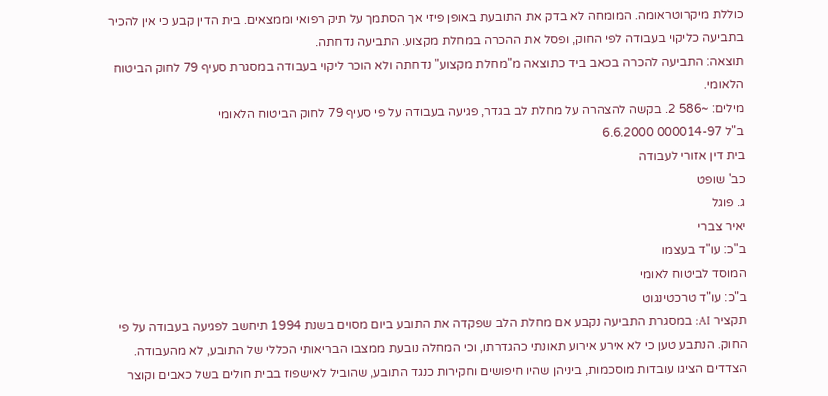כוללת מיקרוטראומה. המומחה לא בדק את התובעת באופן פיזי אך הסתמך על תיק רפואי וממצאים. בית הדין קבע כי אין להכיר בתביעה כליקוי בעבודה לפי החוק, ופסל את ההכרה במחלת מקצוע. התביעה נדחתה.
תוצאה: התביעה להכרה בכאב ביד כתוצאה מ"מחלת מקצוע" נדחתה ולא הוכר ליקוי בעבודה במסגרת סעיף 79 לחוק הביטוח הלאומי.
מילים: ~586 2. בקשה להצהרה על מחלת לב בגדר, פגיעה בעבודה על פי סעיף 79 לחוק הביטוח הלאומי
ב"ל 000014-97 6.6.2000
בית דין אזורי לעבודה
כב' שופט
ג. פוגל
יאיר צברי
ב"כ: עו"ד בעצמו
המוסד לביטוח לאומי
ב"כ: עו"ד טרכטינגוט
תקציר AI: במסגרת התביעה נקבע אם מחלת הלב שפקדה את התובע ביום מסוים בשנת 1994 תיחשב לפגיעה בעבודה על פי החוק. הנתבע טען כי לא אירע אירוע תאונתי כהגדרתו, וכי המחלה נובעת ממצבו הבריאותי הכללי של התובע, לא מהעבודה. הצדדים הציגו עובדות מוסכמות, ביניהן שהיו חיפושים וחקירות כנגד התובע, שהוביל לאישפוז בבית חולים בשל כאבים וקוצר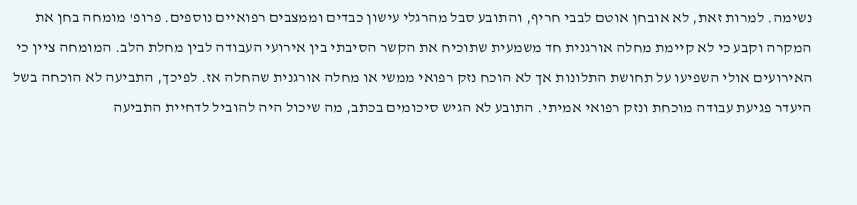נשימה. למרות זאת, לא אובחן אוטם לבבי חריף, והתובע סבל מהרגלי עישון כבדים וממצבים רפואיים נוספים. פרופ' מומחה בחן את המקרה וקבע כי לא קיימת מחלה אורגנית חד משמעית שתוכיח את הקשר הסיבתי בין אירועי העבודה לבין מחלת הלב. המומחה ציין כי האירועים אולי השפיעו על תחושת התלונות אך לא הוכח נזק רפואי ממשי או מחלה אורגנית שהחלה אז. לפיכך, התביעה לא הוכחה בשל היעדר פגיעת עבודה מוכחת ונזק רפואי אמיתי. התובע לא הגיש סיכומים בכתב, מה שיכול היה להוביל לדחיית התביעה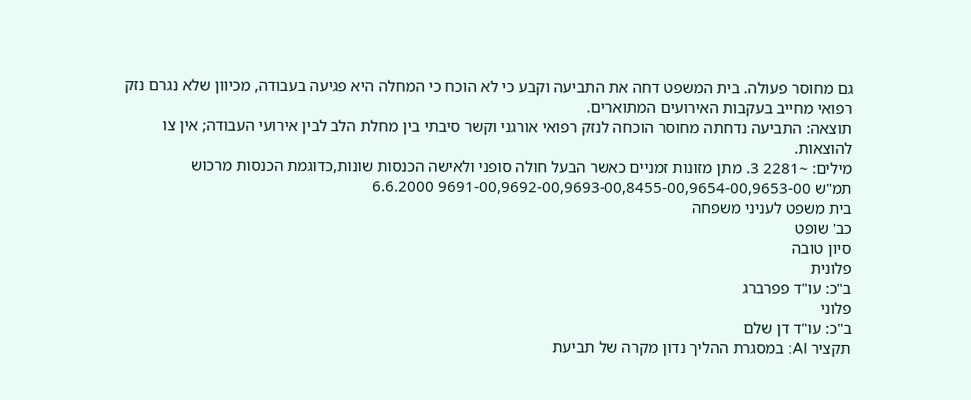גם מחוסר פעולה. בית המשפט דחה את התביעה וקבע כי לא הוכח כי המחלה היא פגיעה בעבודה, מכיוון שלא נגרם נזק רפואי מחייב בעקבות האירועים המתוארים.
תוצאה: התביעה נדחתה מחוסר הוכחה לנזק רפואי אורגני וקשר סיבתי בין מחלת הלב לבין אירועי העבודה; אין צו להוצאות.
מילים: ~2281 3. מתן מזונות זמניים כאשר הבעל חולה סופני ולאישה הכנסות שונות,כדוגמת הכנסות מרכוש
תמ"ש 9691-00,9692-00,9693-00,8455-00,9654-00,9653-00 6.6.2000
בית משפט לעניני משפחה
כב' שופט
סיון טובה
פלונית
ב"כ: עו"ד פפרברג
פלוני
ב"כ: עו"ד דן שלם
תקציר AI: במסגרת ההליך נדון מקרה של תביעת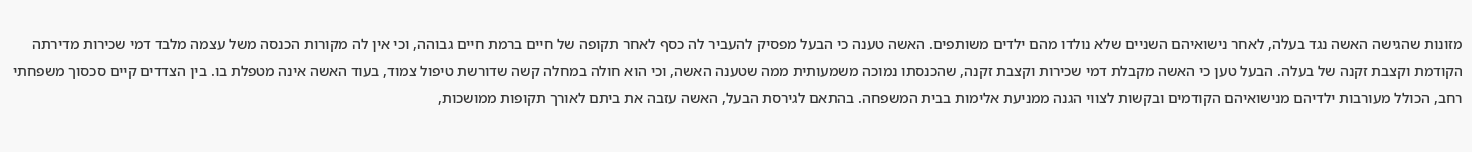מזונות שהגישה האשה נגד בעלה, לאחר נישואיהם השניים שלא נולדו מהם ילדים משותפים. האשה טענה כי הבעל מפסיק להעביר לה כסף לאחר תקופה של חיים ברמת חיים גבוהה, וכי אין לה מקורות הכנסה משל עצמה מלבד דמי שכירות מדירתה הקודמת וקצבת זקנה של בעלה. הבעל טען כי האשה מקבלת דמי שכירות וקצבת זקנה, שהכנסתו נמוכה משמעותית ממה שטענה האשה, וכי הוא חולה במחלה קשה שדורשת טיפול צמוד, בעוד האשה אינה מטפלת בו. בין הצדדים קיים סכסוך משפחתי רחב, הכולל מעורבות ילדיהם מנישואיהם הקודמים ובקשות לצווי הגנה ממניעת אלימות בבית המשפחה. בהתאם לגירסת הבעל, האשה עזבה את ביתם לאורך תקופות ממושכות,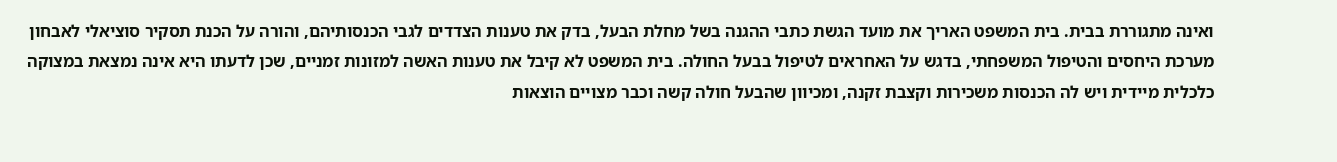ואינה מתגוררת בבית. בית המשפט האריך את מועד הגשת כתבי ההגנה בשל מחלת הבעל, בדק את טענות הצדדים לגבי הכנסותיהם, והורה על הכנת תסקיר סוציאלי לאבחון מערכת היחסים והטיפול המשפחתי, בדגש על האחראים לטיפול בבעל החולה. בית המשפט לא קיבל את טענות האשה למזונות זמניים, שכן לדעתו היא אינה נמצאת במצוקה כלכלית מיידית ויש לה הכנסות משכירות וקצבת זקנה, ומכיוון שהבעל חולה קשה וכבר מצויים הוצאות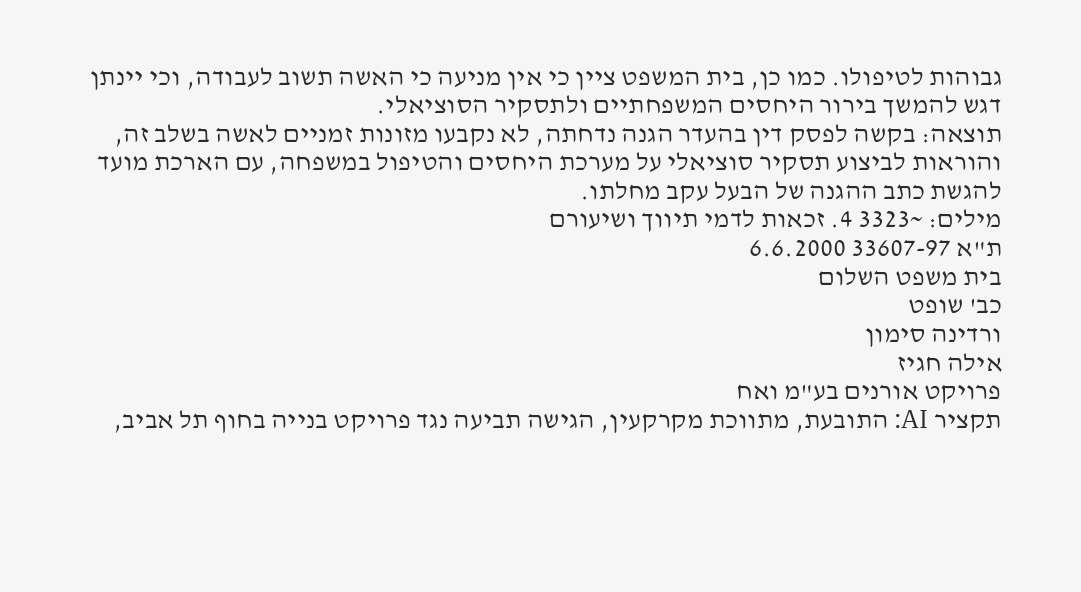גבוהות לטיפולו. כמו כן, בית המשפט ציין כי אין מניעה כי האשה תשוב לעבודה, וכי יינתן דגש להמשך בירור היחסים המשפחתיים ולתסקיר הסוציאלי.
תוצאה: בקשה לפסק דין בהעדר הגנה נדחתה, לא נקבעו מזונות זמניים לאשה בשלב זה, והוראות לביצוע תסקיר סוציאלי על מערכת היחסים והטיפול במשפחה, עם הארכת מועד להגשת כתב ההגנה של הבעל עקב מחלתו.
מילים: ~3323 4. זכאות לדמי תיווך ושיעורם
ת"א 33607-97 6.6.2000
בית משפט השלום
כב' שופט
ורדינה סימון
אילה חגיז
פרויקט אורנים בע"מ ואח
תקציר AI: התובעת, מתווכת מקרקעין, הגישה תביעה נגד פרויקט בנייה בחוף תל אביב,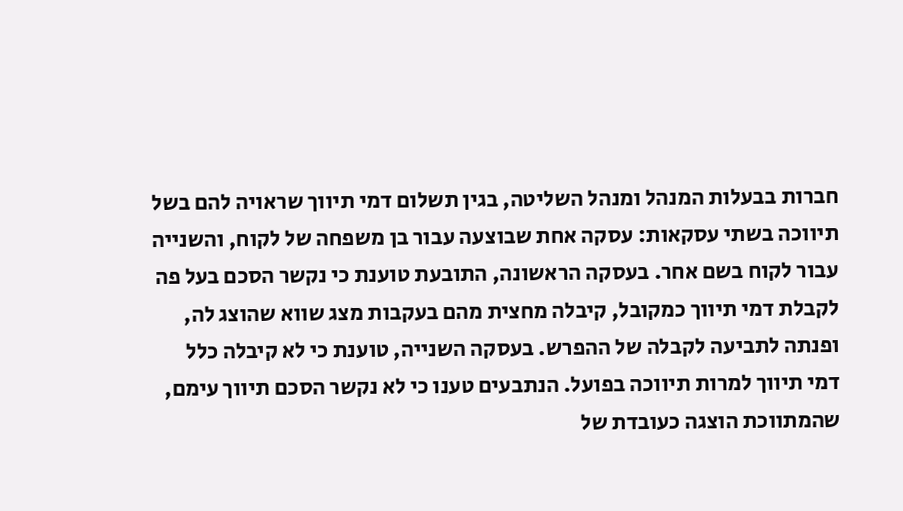חברות בבעלות המנהל ומנהל השליטה, בגין תשלום דמי תיווך שראויה להם בשל תיווכה בשתי עסקאות: עסקה אחת שבוצעה עבור בן משפחה של לקוח, והשנייה עבור לקוח בשם אחר. בעסקה הראשונה, התובעת טוענת כי נקשר הסכם בעל פה לקבלת דמי תיווך כמקובל, קיבלה מחצית מהם בעקבות מצג שווא שהוצג לה, ופנתה לתביעה לקבלה של ההפרש. בעסקה השנייה, טוענת כי לא קיבלה כלל דמי תיווך למרות תיווכה בפועל. הנתבעים טענו כי לא נקשר הסכם תיווך עימם, שהמתווכת הוצגה כעובדת של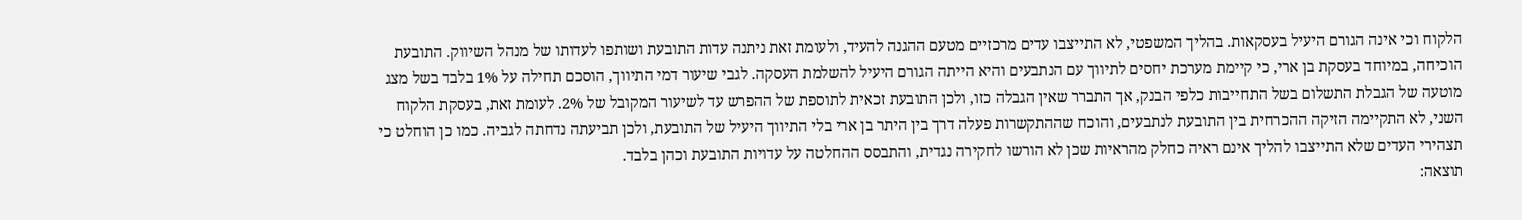הלקוח וכי אינה הגורם היעיל בעסקאות. בהליך המשפטי, לא התייצבו עדים מרכזיים מטעם ההגנה להעיד, ולעומת זאת ניתנה עדות התובעת ושותפו לעדותו של מנהל השיווק. התובעת הוכיחה, במיוחד בעסקת בן ארי, כי קיימת מערכת יחסים לתיווך עם הנתבעים והיא הייתה הגורם היעיל להשלמת העסקה. לגבי שיעור דמי התיווך, הוסכם תחילה על 1% בלבד בשל מצג מוטעה של הגבלת התשלום בשל התחייבות כלפי הבנק, אך התברר שאין הגבלה כזו, ולכן התובעת זכאית לתוספת של ההפרש עד לשיעור המקובל של 2%. לעומת זאת, בעסקת הלקוח השני, לא התקיימה הזיקה ההכרחית בין התובעת לנתבעים, והוכח שההתקשרות פעלה דרך בין היתר בן ארי בלי התיווך היעיל של התובעת, ולכן תביעתה נדחתה לגביה. כמו כן הוחלט כי תצהירי העדים שלא התייצבו להליך אינם ראיה כחלק מהראיות שכן לא הורשו לחקירה נגדית, והתבסס ההחלטה על עדויות התובעת וכהן בלבד.
תוצאה: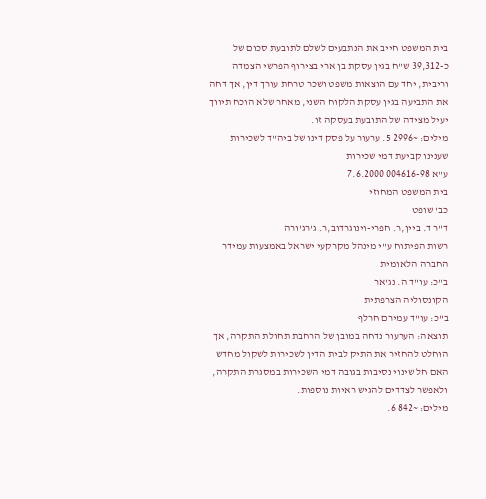בית המשפט חייב את הנתבעים לשלם לתובעת סכום של כ-39,312 ש"ח בגין עסקת בן ארי בצירוף הפרשי הצמדה וריבית, יחד עם הוצאות משפט ושכר טרחת עורך דין, אך דחה את התביעה בגין עסקת הלקוח השני, מאחר שלא הוכח תיווך יעיל מצידה של התובעת בעסקה זו.
מילים: ~2996 5. ערעור על פסק דינו של ביה"ד לשכירות שענינו קביעת דמי שכירות
ע"א 004616-98 7.6.2000
בית המשפט המחוזי
כב' שופט
ד"ר ד. ביין,ר. חפרי-וינוגרדוב,ר. ג'רג'ורה
רשות הפיתוח ע"י מינהל מקרקעי ישראל באמצעות עמידר החברה הלאומית
ב"כ: עו"ד ה. נג'אר
הקונסוליה הצרפתית
ב"כ: עו"ד עמירם חרלף
תוצאה: הערעור נדחה במובן של הרחבת תחולת התקרה, אך הוחלט להחזיר את התיק לבית הדין לשכירות לשקול מחדש האם חל שינוי נסיבות בגובה דמי השכירות במסגרת התקרה, ולאפשר לצדדים להגיש ראיות נוספות.
מילים: ~842 6.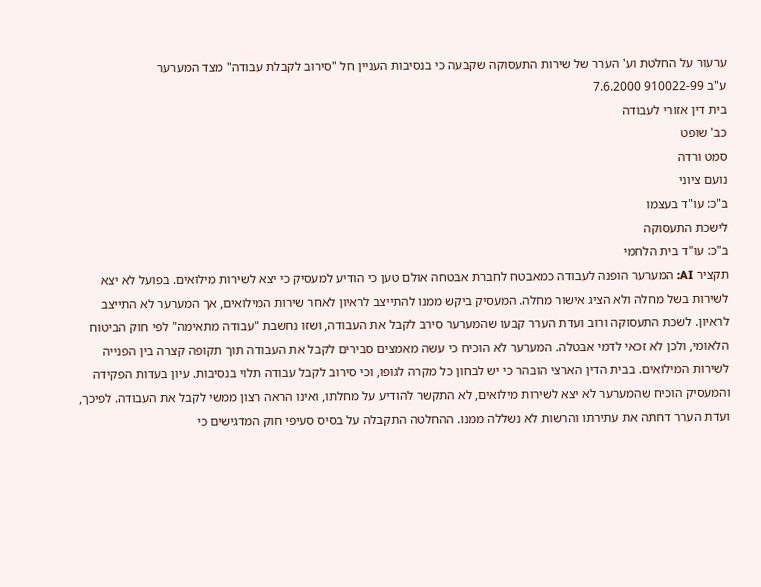ערעור על החלטת וע' הערר של שירות התעסוקה שקבעה כי בנסיבות העניין חל "סירוב לקבלת עבודה" מצד המערער
ע"ב 910022-99 7.6.2000
בית דין אזורי לעבודה
כב' שופט
סמט ורדה
נועם ציוני
ב"כ: עו"ד בעצמו
לישכת התעסוקה
ב"כ: עו"ד בית הלחמי
תקציר AI: המערער הופנה לעבודה כמאבטח לחברת אבטחה אולם טען כי הודיע למעסיק כי יצא לשירות מילואים. בפועל לא יצא לשירות בשל מחלה ולא הציג אישור מחלה. המעסיק ביקש ממנו להתייצב לראיון לאחר שירות המילואים, אך המערער לא התייצב לראיון. לשכת התעסוקה ורוב ועדת הערר קבעו שהמערער סירב לקבל את העבודה, ושזו נחשבת "עבודה מתאימה" לפי חוק הביטוח הלאומי, ולכן לא זכאי לדמי אבטלה. המערער לא הוכיח כי עשה מאמצים סבירים לקבל את העבודה תוך תקופה קצרה בין הפנייה לשירות המילואים. בבית הדין הארצי הובהר כי יש לבחון כל מקרה לגופו, וכי סירוב לקבל עבודה תלוי בנסיבות. עיון בעדות הפקידה והמעסיק הוכיח שהמערער לא יצא לשירות מילואים, לא התקשר להודיע על מחלתו, ואינו הראה רצון ממשי לקבל את העבודה. לפיכך, ועדת הערר דחתה את עתירתו והרשות לא נשללה ממנו. ההחלטה התקבלה על בסיס סעיפי חוק המדגישים כי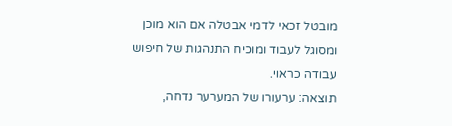מובטל זכאי לדמי אבטלה אם הוא מוכן ומסוגל לעבוד ומוכיח התנהגות של חיפוש עבודה כראוי.
תוצאה: ערעורו של המערער נדחה,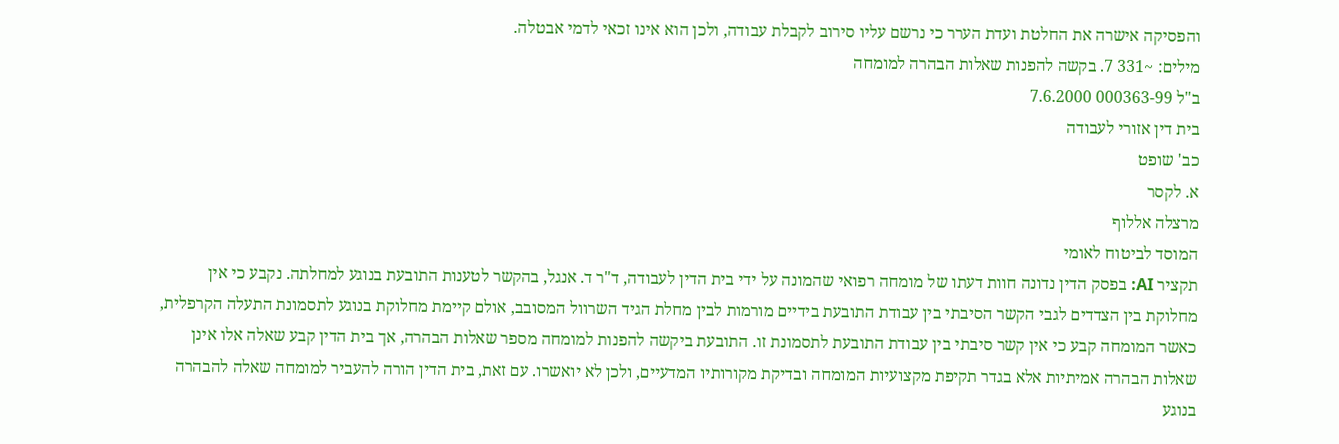והפסיקה אישרה את החלטת ועדת הערר כי נרשם עליו סירוב לקבלת עבודה, ולכן הוא אינו זכאי לדמי אבטלה.
מילים: ~331 7. בקשה להפנות שאלות הבהרה למומחה
ב"ל 000363-99 7.6.2000
בית דין אזורי לעבודה
כב' שופט
א. לקסר
מרצלה אללוף
המוסד לביטוח לאומי
תקציר AI: בפסק הדין נדונה חוות דעתו של מומחה רפואי שהמונה על ידי בית הדין לעבודה, ד"ר ד. אנגל, בהקשר לטענות התובעת בנוגע למחלתה. נקבע כי אין מחלוקת בין הצדדים לגבי הקשר הסיבתי בין עבודת התובעת בידיים מורמות לבין מחלת הגיד השרוול המסובב, אולם קיימת מחלוקת בנוגע לתסמונת התעלה הקרפלית, כאשר המומחה קבע כי אין קשר סיבתי בין עבודת התובעת לתסמונת זו. התובעת ביקשה להפנות למומחה מספר שאלות הבהרה, אך בית הדין קבע שאלה אלו אינן שאלות הבהרה אמיתיות אלא בגדר תקיפת מקצועיות המומחה ובדיקת מקורותיו המדעיים, ולכן לא יואשרו. עם זאת, בית הדין הורה להעביר למומחה שאלה להבהרה בנוגע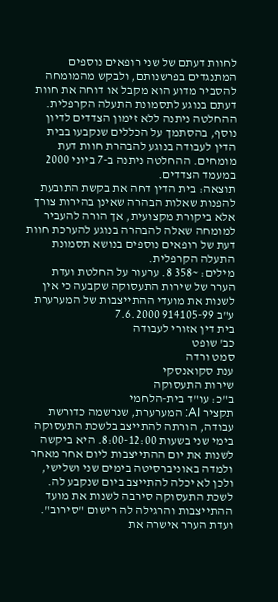לחוות דעתם של שני רופאים נוספים המתנגדים בפרשנותם, ולבקש מהמומחה להסביר מדוע הוא מקבל או דוחה את חוות דעתם בנוגע לתסמונת התעלה הקרפלית. ההחלטה ניתנה ללא זימון הצדדים לדיון נוסף, בהסתמך על הכללים שנקבעו בבית הדין לעבודה בנוגע להבהרת חוות דעת מומחים. ההחלטה ניתנה ב-7 ביוני 2000 במעמד הצדדים.
תוצאה: בית הדין דחה את בקשת התובעת להפנות שאלות הבהרה שאינן בהירות צורך אלא ביקורת מקצועית, אך הורה להעביר למומחה שאלה להבהרה בנוגע להערכת חוות דעת של רופאים נוספים בנושא תסמונת התעלה הקרפלית.
מילים: ~358 8. ערעור על החלטת ועדת הערר של שירות התעסוקה שקבעה כי אין לשנות את מועדי ההתייצבות של המערערת
ע"ב 914105-99 7.6.2000
בית דין אזורי לעבודה
כב' שופט
סמט ורדה
ענת סקואנסקי
שירות התעסוקה
ב"כ: עו"ד בית-הלחמי
תקציר AI: המערערת, שנרשמה כדורשת עבודה, הורתה להתייצב בלשכת התעסוקה בימי שני בשעות 8:00-12:00. היא ביקשה לשנות את יום ההתייצבות ליום אחר מאחר ולמדה באוניברסיטה בימים שני ושלישי, ולכן לא יכלה להתייצב ביום שנקבע לה. לשכת התעסוקה סירבה לשנות את מועד ההתייצבות והרגילה לה רישום "סירוב". ועדת הערר אישרה את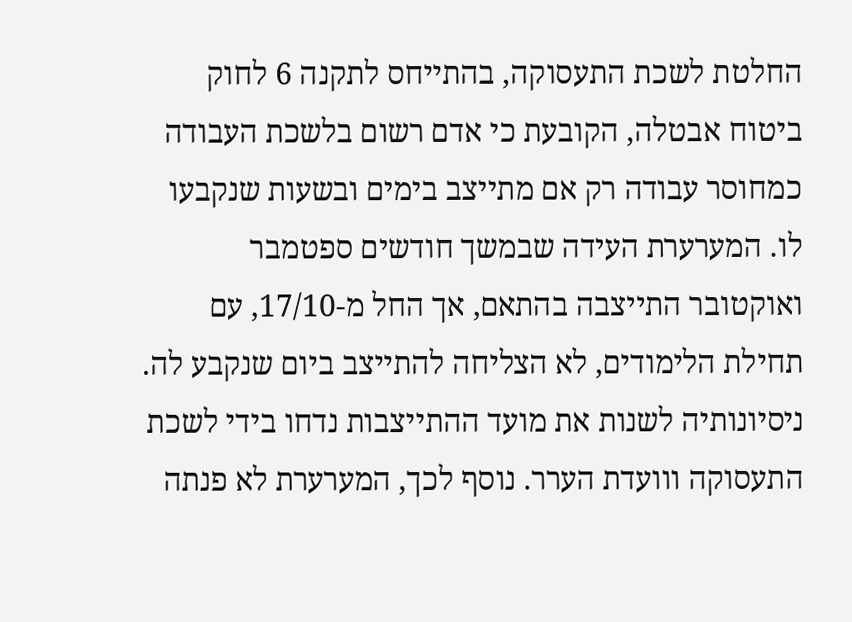החלטת לשכת התעסוקה, בהתייחס לתקנה 6 לחוק ביטוח אבטלה, הקובעת כי אדם רשום בלשכת העבודה כמחוסר עבודה רק אם מתייצב בימים ובשעות שנקבעו לו. המערערת העידה שבמשך חודשים ספטמבר ואוקטובר התייצבה בהתאם, אך החל מ-17/10, עם תחילת הלימודים, לא הצליחה להתייצב ביום שנקבע לה. ניסיונותיה לשנות את מועד ההתייצבות נדחו בידי לשכת התעסוקה ווועדת הערר. נוסף לכך, המערערת לא פנתה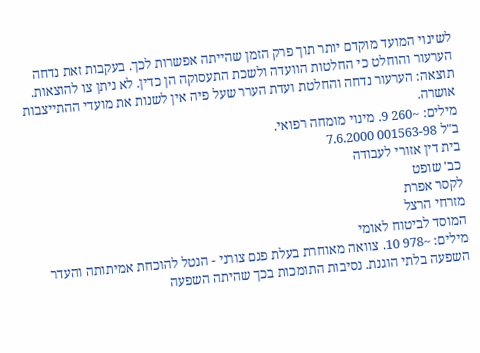לשינוי המועד מוקדם יותר תוך פרק הזמן שהייתה אפשרות לכך. בעקבות זאת נדחה הערעור והוחלט כי החלטות הוועדה ולשכת התעסוקה הן כדין. לא ניתן צו להוצאות.
תוצאה: הערעור נדחה והחלטת ועדת הערר שעל פיה אין לשנות את מועדי ההתייצבות אושרה.
מילים: ~260 9. מינוי מומחה רפואי.
ב"ל 001563-98 7.6.2000
בית דין אזורי לעבודה
כב' שופט
לקסר אפרת
מזרחי הרצל
המוסד לביטוח לאומי
מילים: ~978 10. צוואה מאוחרת בעלת פגם צורני - הנטל להוכחת אמיתותה והעדר השפעה בלתי הוגנת. נסיבות התומכות בכך שהיתה השפעה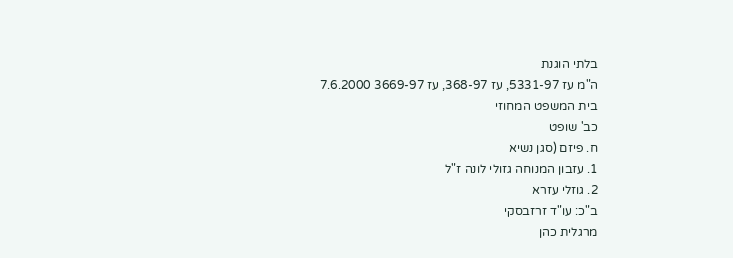בלתי הוגנת
ה"מ עז 5331-97, עז 368-97, עז 3669-97 7.6.2000
בית המשפט המחוזי
כב' שופט
ח. פיזם (סגן נשיא
1. עזבון המנוחה גזולי לונה ז"ל
2. גוזלי עזרא
ב"כ: עו"ד זרזבסקי
מרגלית כהן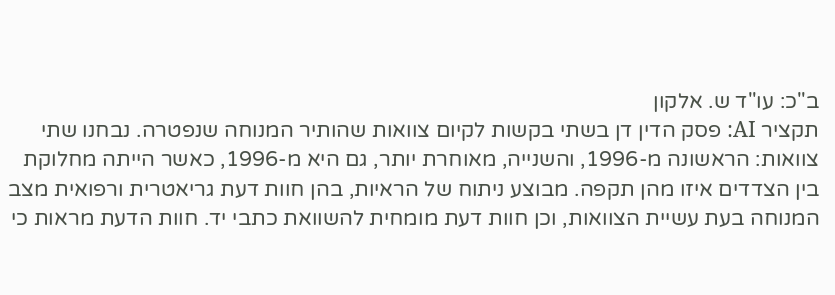ב"כ: עו"ד ש. אלקון
תקציר AI: פסק הדין דן בשתי בקשות לקיום צוואות שהותיר המנוחה שנפטרה. נבחנו שתי צוואות: הראשונה מ-1996, והשנייה, מאוחרת יותר, גם היא מ-1996, כאשר הייתה מחלוקת בין הצדדים איזו מהן תקפה. מבוצע ניתוח של הראיות, בהן חוות דעת גריאטרית ורפואית מצב המנוחה בעת עשיית הצוואות, וכן חוות דעת מומחית להשוואת כתבי יד. חוות הדעת מראות כי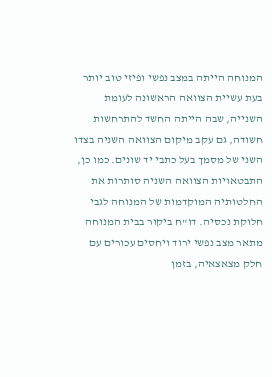המנוחה הייתה במצב נפשי ופיזי טוב יותר בעת עשיית הצוואה הראשונה לעומת השנייה, שבה הייתה החשד להתרחשות חשודה, גם עקב מיקום הצוואה השניה בצדו השני של מסמך בעל כתבי יד שונים. כמו כן, התבטאויות הצוואה השניה סותרות את החלטותיה המוקדמות של המנוחה לגבי חלוקת נכסיה. דו"ח ביקור בבית המנוחה מתאר מצב נפשי ירוד ויחסים עכורים עם חלק מצאצאיה, בזמן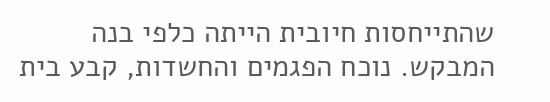שהתייחסות חיובית הייתה כלפי בנה המבקש. נוכח הפגמים והחשדות, קבע בית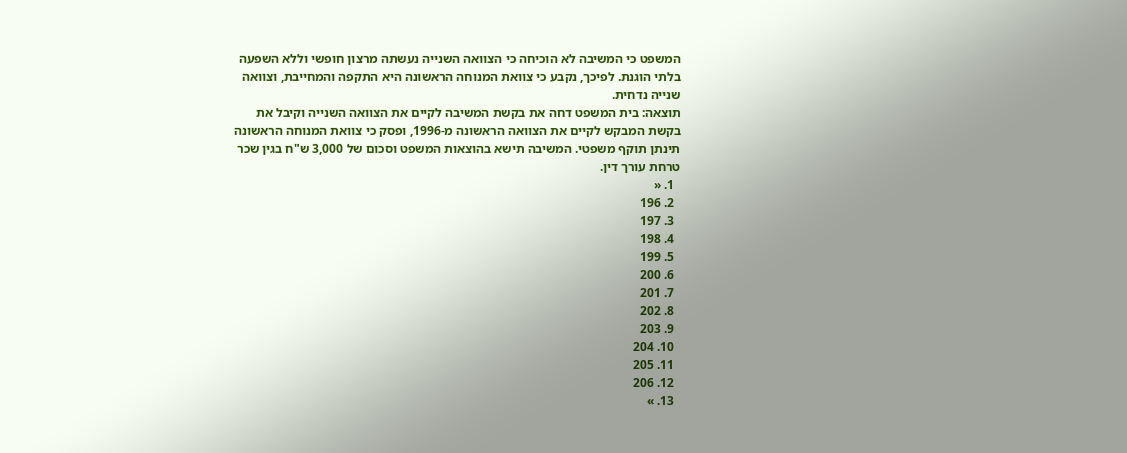המשפט כי המשיבה לא הוכיחה כי הצוואה השנייה נעשתה מרצון חופשי וללא השפעה בלתי הוגנת. לפיכך, נקבע כי צוואת המנוחה הראשונה היא התקפה והמחייבת, וצוואה שנייה נדחית.
תוצאה: בית המשפט דחה את בקשת המשיבה לקיים את הצוואה השנייה וקיבל את בקשת המבקש לקיים את הצוואה הראשונה מ-1996, ופסק כי צוואת המנוחה הראשונה תינתן תוקף משפטי. המשיבה תישא בהוצאות המשפט וסכום של 3,000 ש"ח בגין שכר טרחת עורך דין.
  1. «
  2. 196
  3. 197
  4. 198
  5. 199
  6. 200
  7. 201
  8. 202
  9. 203
  10. 204
  11. 205
  12. 206
  13. »